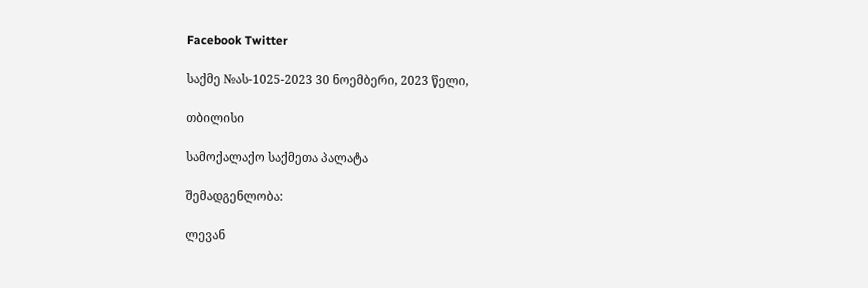Facebook Twitter

საქმე №ას-1025-2023 30 ნოემბერი, 2023 წელი,

თბილისი

სამოქალაქო საქმეთა პალატა

შემადგენლობა:

ლევან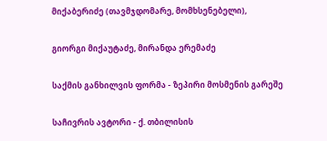მიქაბერიძე (თავმჯდომარე, მომხსენებელი),

გიორგი მიქაუტაძე, მირანდა ერემაძე

საქმის განხილვის ფორმა - ზეპირი მოსმენის გარეშე

საჩივრის ავტორი - ქ. თბილისის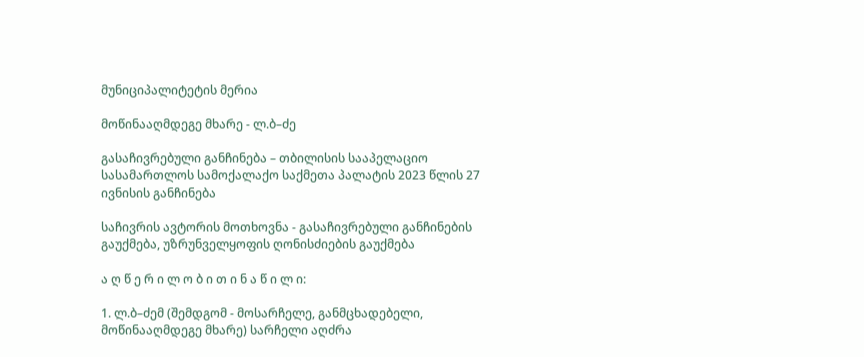მუნიციპალიტეტის მერია

მოწინააღმდეგე მხარე - ლ.ბ–ძე

გასაჩივრებული განჩინება – თბილისის სააპელაციო სასამართლოს სამოქალაქო საქმეთა პალატის 2023 წლის 27 ივნისის განჩინება

საჩივრის ავტორის მოთხოვნა - გასაჩივრებული განჩინების გაუქმება, უზრუნველყოფის ღონისძიების გაუქმება

ა ღ წ ე რ ი ლ ო ბ ი თ ი ნ ა წ ი ლ ი:

1. ლ.ბ–ძემ (შემდგომ - მოსარჩელე, განმცხადებელი, მოწინააღმდეგე მხარე) სარჩელი აღძრა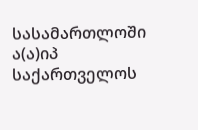სასამართლოში ა(ა)იპ საქართველოს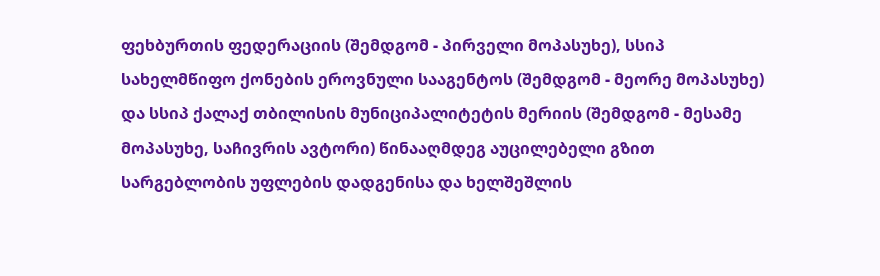ფეხბურთის ფედერაციის (შემდგომ - პირველი მოპასუხე), სსიპ სახელმწიფო ქონების ეროვნული სააგენტოს (შემდგომ - მეორე მოპასუხე) და სსიპ ქალაქ თბილისის მუნიციპალიტეტის მერიის (შემდგომ - მესამე მოპასუხე, საჩივრის ავტორი) წინააღმდეგ აუცილებელი გზით სარგებლობის უფლების დადგენისა და ხელშეშლის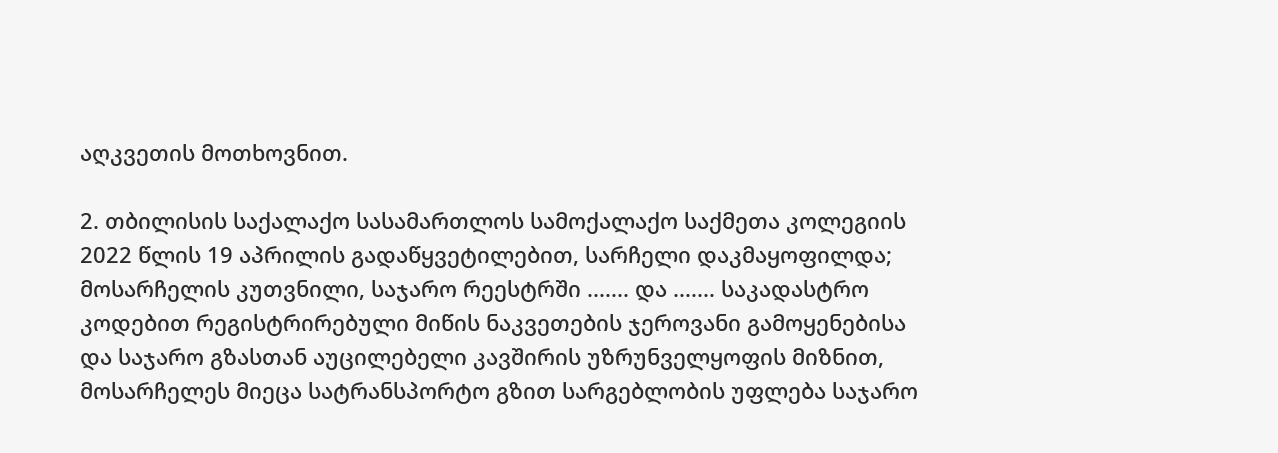აღკვეთის მოთხოვნით.

2. თბილისის საქალაქო სასამართლოს სამოქალაქო საქმეთა კოლეგიის 2022 წლის 19 აპრილის გადაწყვეტილებით, სარჩელი დაკმაყოფილდა; მოსარჩელის კუთვნილი, საჯარო რეესტრში ....... და ....... საკადასტრო კოდებით რეგისტრირებული მიწის ნაკვეთების ჯეროვანი გამოყენებისა და საჯარო გზასთან აუცილებელი კავშირის უზრუნველყოფის მიზნით, მოსარჩელეს მიეცა სატრანსპორტო გზით სარგებლობის უფლება საჯარო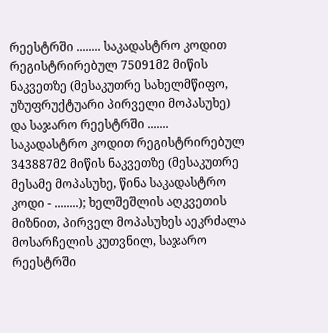რეესტრში ........ საკადასტრო კოდით რეგისტრირებულ 75091მ2 მიწის ნაკვეთზე (მესაკუთრე სახელმწიფო, უზუფრუქტუარი პირველი მოპასუხე) და საჯარო რეესტრში ....... საკადასტრო კოდით რეგისტრირებულ 343887მ2 მიწის ნაკვეთზე (მესაკუთრე მესამე მოპასუხე, წინა საკადასტრო კოდი - ........); ხელშეშლის აღკვეთის მიზნით, პირველ მოპასუხეს აეკრძალა მოსარჩელის კუთვნილ, საჯარო რეესტრში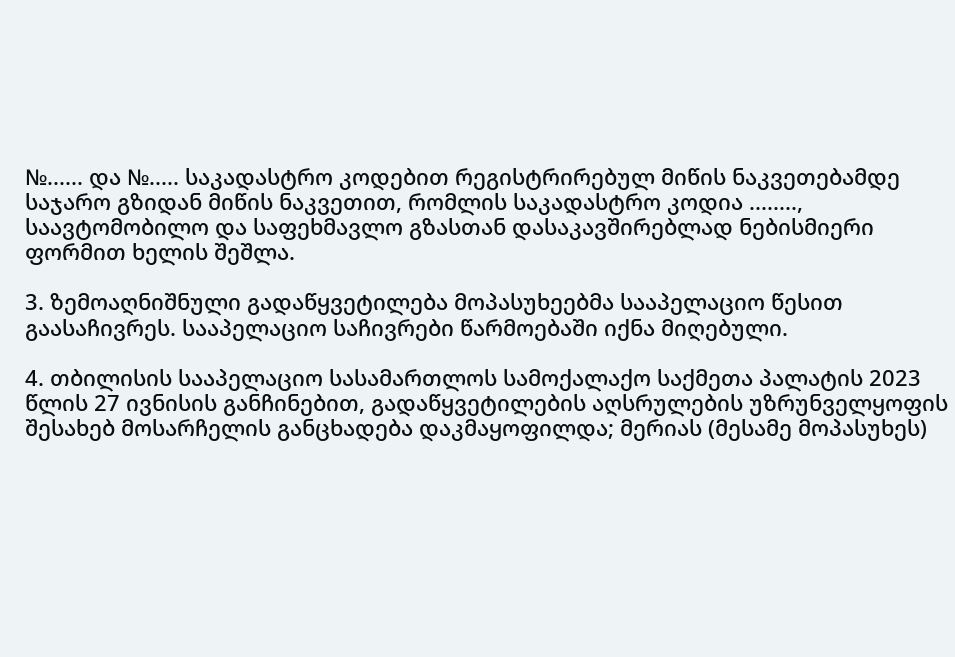№...... და №..... საკადასტრო კოდებით რეგისტრირებულ მიწის ნაკვეთებამდე საჯარო გზიდან მიწის ნაკვეთით, რომლის საკადასტრო კოდია ........, საავტომობილო და საფეხმავლო გზასთან დასაკავშირებლად ნებისმიერი ფორმით ხელის შეშლა.

3. ზემოაღნიშნული გადაწყვეტილება მოპასუხეებმა სააპელაციო წესით გაასაჩივრეს. სააპელაციო საჩივრები წარმოებაში იქნა მიღებული.

4. თბილისის სააპელაციო სასამართლოს სამოქალაქო საქმეთა პალატის 2023 წლის 27 ივნისის განჩინებით, გადაწყვეტილების აღსრულების უზრუნველყოფის შესახებ მოსარჩელის განცხადება დაკმაყოფილდა; მერიას (მესამე მოპასუხეს)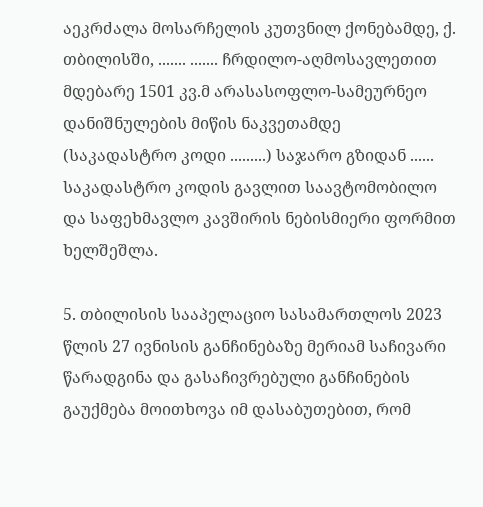აეკრძალა მოსარჩელის კუთვნილ ქონებამდე, ქ. თბილისში, ....... ....... ჩრდილო-აღმოსავლეთით მდებარე 1501 კვ.მ არასასოფლო-სამეურნეო დანიშნულების მიწის ნაკვეთამდე (საკადასტრო კოდი .........) საჯარო გზიდან ...... საკადასტრო კოდის გავლით საავტომობილო და საფეხმავლო კავშირის ნებისმიერი ფორმით ხელშეშლა.

5. თბილისის სააპელაციო სასამართლოს 2023 წლის 27 ივნისის განჩინებაზე მერიამ საჩივარი წარადგინა და გასაჩივრებული განჩინების გაუქმება მოითხოვა იმ დასაბუთებით, რომ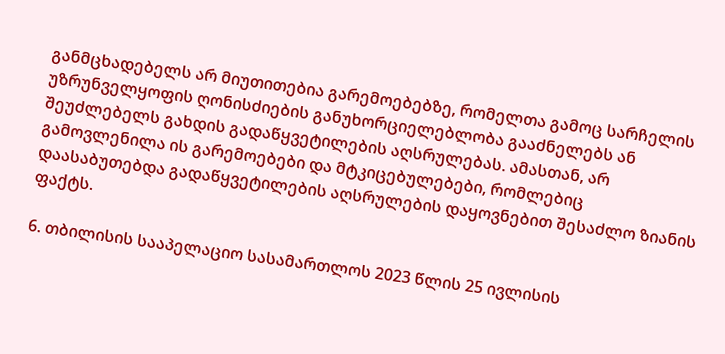განმცხადებელს არ მიუთითებია გარემოებებზე, რომელთა გამოც სარჩელის უზრუნველყოფის ღონისძიების განუხორციელებლობა გააძნელებს ან შეუძლებელს გახდის გადაწყვეტილების აღსრულებას. ამასთან, არ გამოვლენილა ის გარემოებები და მტკიცებულებები, რომლებიც დაასაბუთებდა გადაწყვეტილების აღსრულების დაყოვნებით შესაძლო ზიანის ფაქტს.

6. თბილისის სააპელაციო სასამართლოს 2023 წლის 25 ივლისის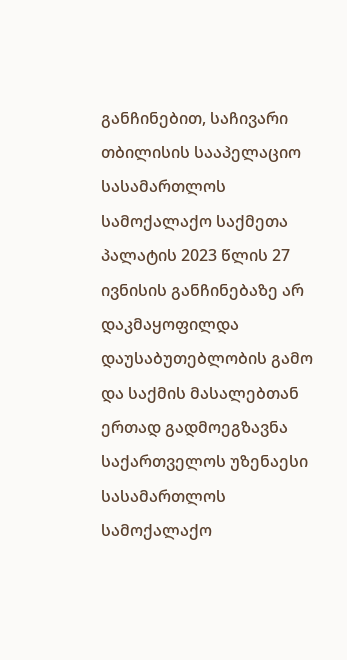განჩინებით, საჩივარი თბილისის სააპელაციო სასამართლოს სამოქალაქო საქმეთა პალატის 2023 წლის 27 ივნისის განჩინებაზე არ დაკმაყოფილდა დაუსაბუთებლობის გამო და საქმის მასალებთან ერთად გადმოეგზავნა საქართველოს უზენაესი სასამართლოს სამოქალაქო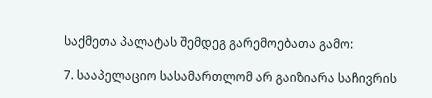საქმეთა პალატას შემდეგ გარემოებათა გამო:

7. სააპელაციო სასამართლომ არ გაიზიარა საჩივრის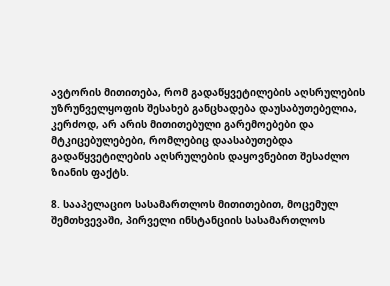ავტორის მითითება, რომ გადაწყვეტილების აღსრულების უზრუნველყოფის შესახებ განცხადება დაუსაბუთებელია, კერძოდ, არ არის მითითებული გარემოებები და მტკიცებულებები, რომლებიც დაასაბუთებდა გადაწყვეტილების აღსრულების დაყოვნებით შესაძლო ზიანის ფაქტს.

8. სააპელაციო სასამართლოს მითითებით, მოცემულ შემთხვევაში, პირველი ინსტანციის სასამართლოს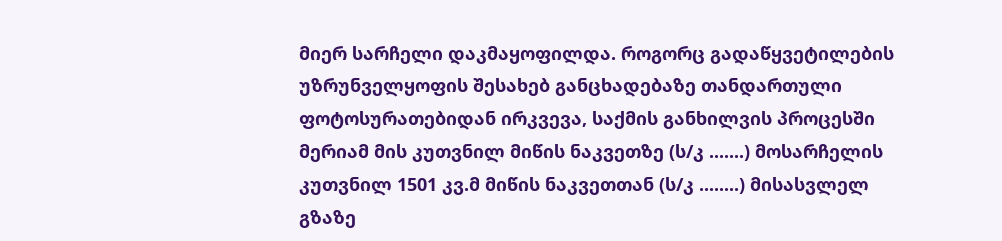მიერ სარჩელი დაკმაყოფილდა. როგორც გადაწყვეტილების უზრუნველყოფის შესახებ განცხადებაზე თანდართული ფოტოსურათებიდან ირკვევა, საქმის განხილვის პროცესში მერიამ მის კუთვნილ მიწის ნაკვეთზე (ს/კ .......) მოსარჩელის კუთვნილ 1501 კვ.მ მიწის ნაკვეთთან (ს/კ ........) მისასვლელ გზაზე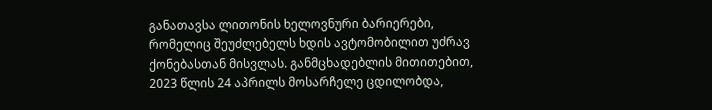განათავსა ლითონის ხელოვნური ბარიერები, რომელიც შეუძლებელს ხდის ავტომობილით უძრავ ქონებასთან მისვლას. განმცხადებლის მითითებით, 2023 წლის 24 აპრილს მოსარჩელე ცდილობდა,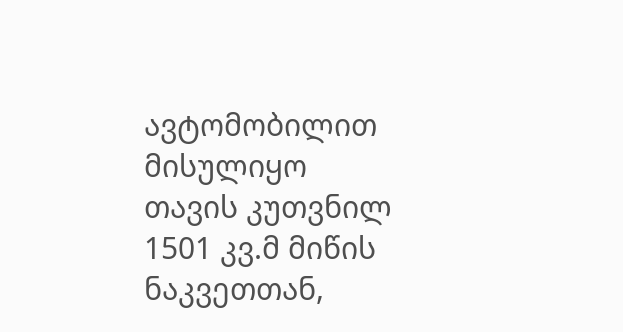ავტომობილით მისულიყო თავის კუთვნილ 1501 კვ.მ მიწის ნაკვეთთან,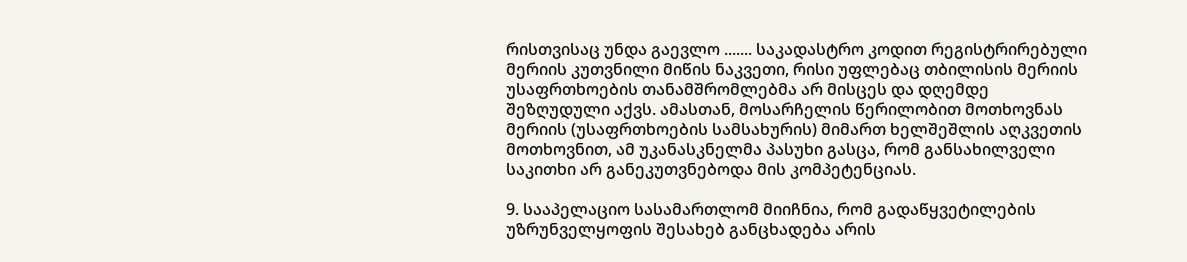რისთვისაც უნდა გაევლო ....... საკადასტრო კოდით რეგისტრირებული მერიის კუთვნილი მიწის ნაკვეთი, რისი უფლებაც თბილისის მერიის უსაფრთხოების თანამშრომლებმა არ მისცეს და დღემდე შეზღუდული აქვს. ამასთან, მოსარჩელის წერილობით მოთხოვნას მერიის (უსაფრთხოების სამსახურის) მიმართ ხელშეშლის აღკვეთის მოთხოვნით, ამ უკანასკნელმა პასუხი გასცა, რომ განსახილველი საკითხი არ განეკუთვნებოდა მის კომპეტენციას.

9. სააპელაციო სასამართლომ მიიჩნია, რომ გადაწყვეტილების უზრუნველყოფის შესახებ განცხადება არის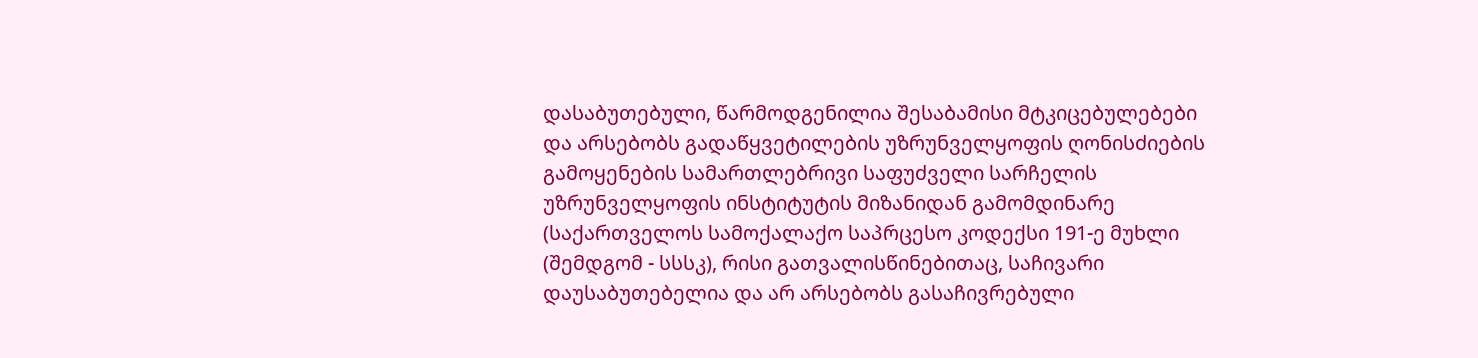დასაბუთებული, წარმოდგენილია შესაბამისი მტკიცებულებები და არსებობს გადაწყვეტილების უზრუნველყოფის ღონისძიების გამოყენების სამართლებრივი საფუძველი სარჩელის უზრუნველყოფის ინსტიტუტის მიზანიდან გამომდინარე (საქართველოს სამოქალაქო საპრცესო კოდექსი 191-ე მუხლი (შემდგომ - სსსკ), რისი გათვალისწინებითაც, საჩივარი დაუსაბუთებელია და არ არსებობს გასაჩივრებული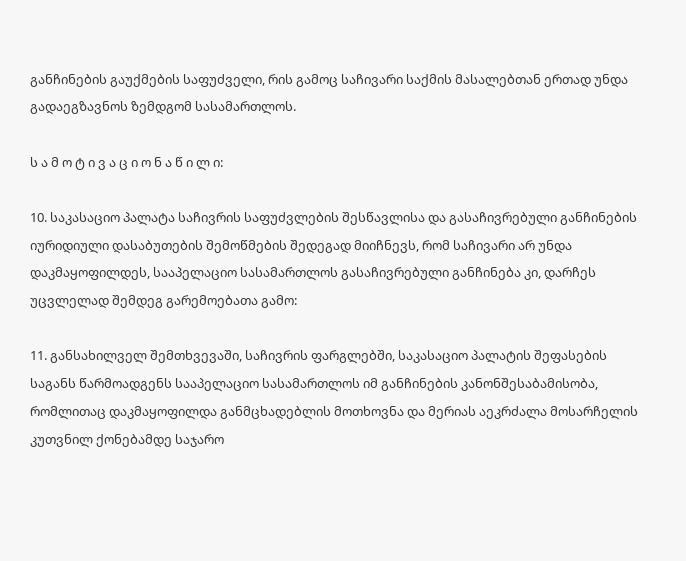განჩინების გაუქმების საფუძველი, რის გამოც საჩივარი საქმის მასალებთან ერთად უნდა გადაეგზავნოს ზემდგომ სასამართლოს.

ს ა მ ო ტ ი ვ ა ც ი ო ნ ა წ ი ლ ი:

10. საკასაციო პალატა საჩივრის საფუძვლების შესწავლისა და გასაჩივრებული განჩინების იურიდიული დასაბუთების შემოწმების შედეგად მიიჩნევს, რომ საჩივარი არ უნდა დაკმაყოფილდეს, სააპელაციო სასამართლოს გასაჩივრებული განჩინება კი, დარჩეს უცვლელად შემდეგ გარემოებათა გამო:

11. განსახილველ შემთხვევაში, საჩივრის ფარგლებში, საკასაციო პალატის შეფასების საგანს წარმოადგენს სააპელაციო სასამართლოს იმ განჩინების კანონშესაბამისობა, რომლითაც დაკმაყოფილდა განმცხადებლის მოთხოვნა და მერიას აეკრძალა მოსარჩელის კუთვნილ ქონებამდე საჯარო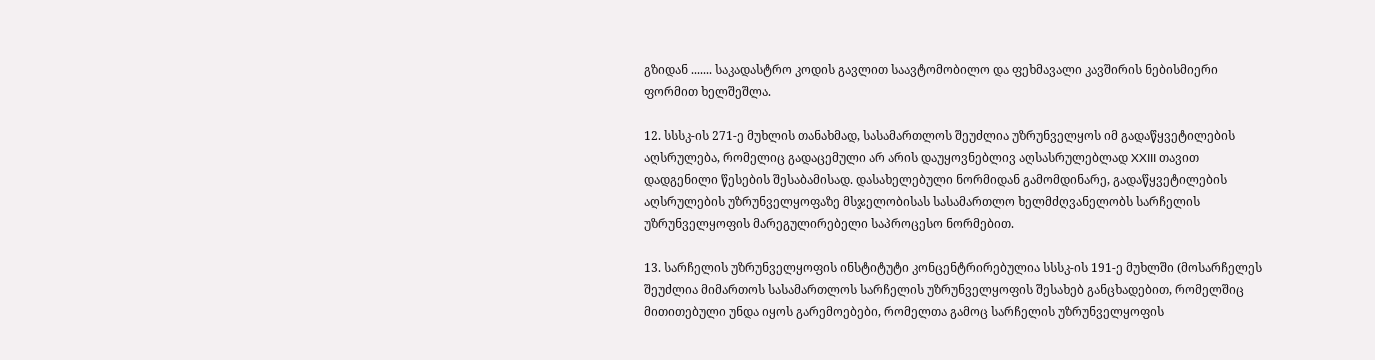გზიდან ....... საკადასტრო კოდის გავლით საავტომობილო და ფეხმავალი კავშირის ნებისმიერი ფორმით ხელშეშლა.

12. სსსკ-ის 271-ე მუხლის თანახმად, სასამართლოს შეუძლია უზრუნველყოს იმ გადაწყვეტილების აღსრულება, რომელიც გადაცემული არ არის დაუყოვნებლივ აღსასრულებლად XXIII თავით დადგენილი წესების შესაბამისად. დასახელებული ნორმიდან გამომდინარე, გადაწყვეტილების აღსრულების უზრუნველყოფაზე მსჯელობისას სასამართლო ხელმძღვანელობს სარჩელის უზრუნველყოფის მარეგულირებელი საპროცესო ნორმებით.

13. სარჩელის უზრუნველყოფის ინსტიტუტი კონცენტრირებულია სსსკ-ის 191-ე მუხლში (მოსარჩელეს შეუძლია მიმართოს სასამართლოს სარჩელის უზრუნველყოფის შესახებ განცხადებით, რომელშიც მითითებული უნდა იყოს გარემოებები, რომელთა გამოც სარჩელის უზრუნველყოფის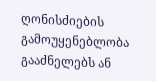ღონისძიების გამოუყენებლობა გააძნელებს ან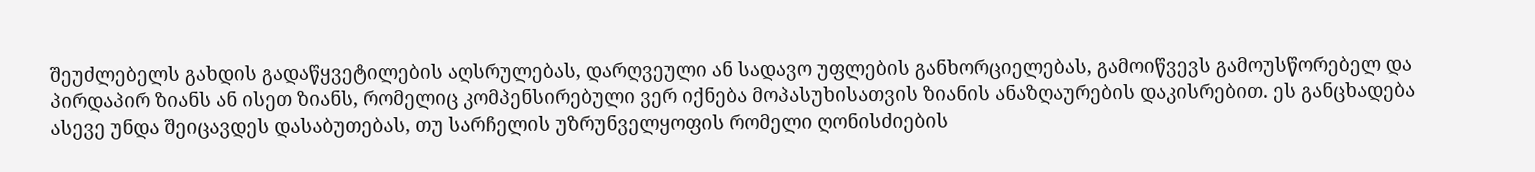შეუძლებელს გახდის გადაწყვეტილების აღსრულებას, დარღვეული ან სადავო უფლების განხორციელებას, გამოიწვევს გამოუსწორებელ და პირდაპირ ზიანს ან ისეთ ზიანს, რომელიც კომპენსირებული ვერ იქნება მოპასუხისათვის ზიანის ანაზღაურების დაკისრებით. ეს განცხადება ასევე უნდა შეიცავდეს დასაბუთებას, თუ სარჩელის უზრუნველყოფის რომელი ღონისძიების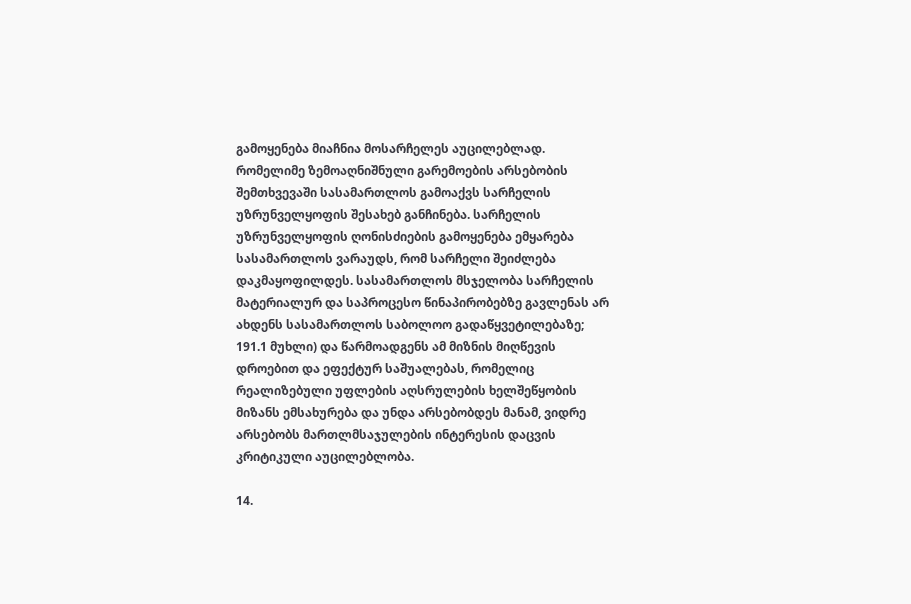გამოყენება მიაჩნია მოსარჩელეს აუცილებლად. რომელიმე ზემოაღნიშნული გარემოების არსებობის შემთხვევაში სასამართლოს გამოაქვს სარჩელის უზრუნველყოფის შესახებ განჩინება. სარჩელის უზრუნველყოფის ღონისძიების გამოყენება ემყარება სასამართლოს ვარაუდს, რომ სარჩელი შეიძლება დაკმაყოფილდეს. სასამართლოს მსჯელობა სარჩელის მატერიალურ და საპროცესო წინაპირობებზე გავლენას არ ახდენს სასამართლოს საბოლოო გადაწყვეტილებაზე; 191.1 მუხლი) და წარმოადგენს ამ მიზნის მიღწევის დროებით და ეფექტურ საშუალებას, რომელიც რეალიზებული უფლების აღსრულების ხელშეწყობის მიზანს ემსახურება და უნდა არსებობდეს მანამ, ვიდრე არსებობს მართლმსაჯულების ინტერესის დაცვის კრიტიკული აუცილებლობა.

14.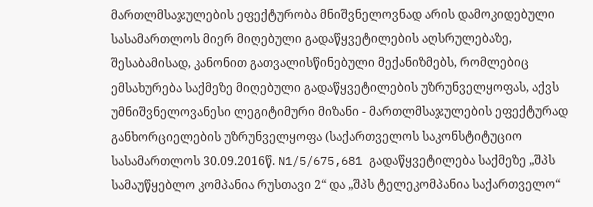მართლმსაჯულების ეფექტურობა მნიშვნელოვნად არის დამოკიდებული სასამართლოს მიერ მიღებული გადაწყვეტილების აღსრულებაზე, შესაბამისად, კანონით გათვალისწინებული მექანიზმებს, რომლებიც ემსახურება საქმეზე მიღებული გადაწყვეტილების უზრუნველყოფას, აქვს უმნიშვნელოვანესი ლეგიტიმური მიზანი - მართლმსაჯულების ეფექტურად განხორციელების უზრუნველყოფა (საქართველოს საკონსტიტუციო სასამართლოს 30.09.2016წ. N1/5/675,681 გადაწყვეტილება საქმეზე „შპს სამაუწყებლო კომპანია რუსთავი 2“ და „შპს ტელეკომპანია საქართველო“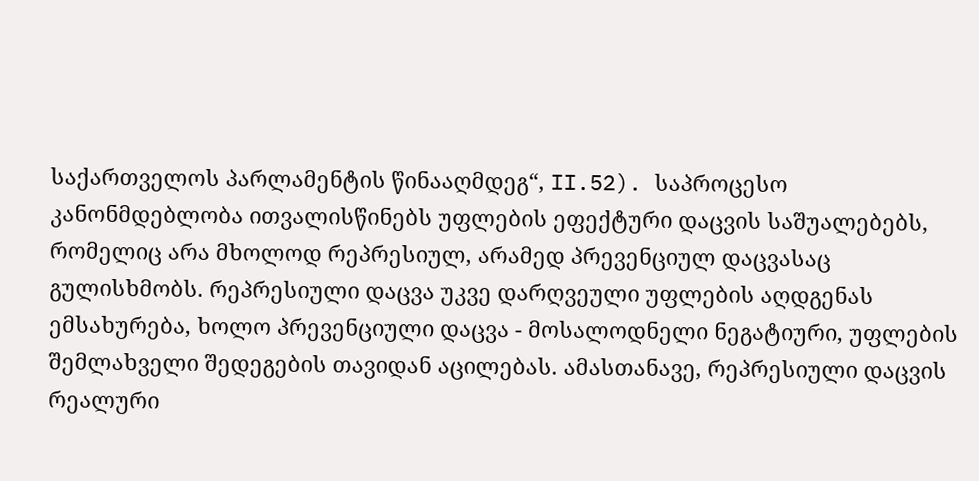საქართველოს პარლამენტის წინააღმდეგ“, II.52). საპროცესო კანონმდებლობა ითვალისწინებს უფლების ეფექტური დაცვის საშუალებებს, რომელიც არა მხოლოდ რეპრესიულ, არამედ პრევენციულ დაცვასაც გულისხმობს. რეპრესიული დაცვა უკვე დარღვეული უფლების აღდგენას ემსახურება, ხოლო პრევენციული დაცვა - მოსალოდნელი ნეგატიური, უფლების შემლახველი შედეგების თავიდან აცილებას. ამასთანავე, რეპრესიული დაცვის რეალური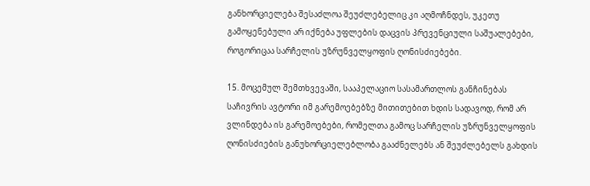განხორციელება შესაძლოა შეუძლებელიც კი აღმოჩნდეს, უკეთუ გამოყენებული არ იქნება უფლების დაცვის პრევენციული საშუალებები, როგორიცაა სარჩელის უზრუნველყოფის ღონისძიებები.

15. მოცემულ შემთხვევაში, სააპელაციო სასამართლოს განჩინებას საჩივრის ავტორი იმ გარემოებებზე მითითებით ხდის სადავოდ, რომ არ ვლინდება ის გარემოებები, რომელთა გამოც სარჩელის უზრუნველყოფის ღონისძიების განუხორციელებლობა გააძნელებს ან შეუძლებელს გახდის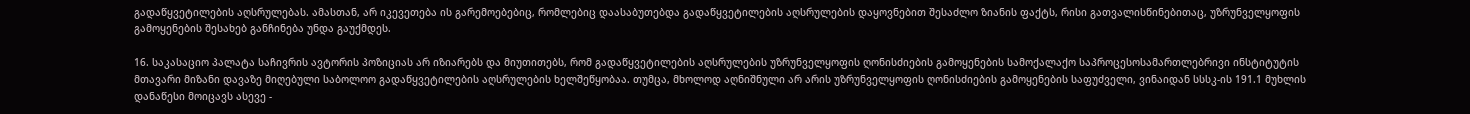გადაწყვეტილების აღსრულებას. ამასთან, არ იკევეთება ის გარემოებებიც, რომლებიც დაასაბუთებდა გადაწყვეტილების აღსრულების დაყოვნებით შესაძლო ზიანის ფაქტს, რისი გათვალისწინებითაც, უზრუნველყოფის გამოყენების შესახებ განჩინება უნდა გაუქმდეს.

16. საკასაციო პალატა საჩივრის ავტორის პოზიციას არ იზიარებს და მიუთითებს, რომ გადაწყვეტილების აღსრულების უზრუნველყოფის ღონისძიების გამოყენების სამოქალაქო საპროცესოსამართლებრივი ინსტიტუტის მთავარი მიზანი დავაზე მიღებული საბოლოო გადაწყვეტილების აღსრულების ხელშეწყობაა. თუმცა, მხოლოდ აღნიშნული არ არის უზრუნველყოფის ღონისძიების გამოყენების საფუძველი, ვინაიდან სსსკ-ის 191.1 მუხლის დანაწესი მოიცავს ასევე -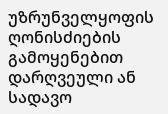უზრუნველყოფის ღონისძიების გამოყენებით დარღვეული ან სადავო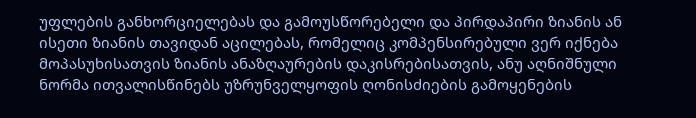უფლების განხორციელებას და გამოუსწორებელი და პირდაპირი ზიანის ან ისეთი ზიანის თავიდან აცილებას, რომელიც კომპენსირებული ვერ იქნება მოპასუხისათვის ზიანის ანაზღაურების დაკისრებისათვის, ანუ აღნიშნული ნორმა ითვალისწინებს უზრუნველყოფის ღონისძიების გამოყენების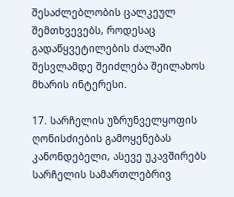შესაძლებლობის ცალკეულ შემთხვევებს, როდესაც გადაწყვეტილების ძალაში შესვლამდე შეიძლება შეილახოს მხარის ინტერესი.

17. სარჩელის უზრუნველყოფის ღონისძიების გამოყენებას კანონდებელი, ასევე უკავშირებს სარჩელის სამართლებრივ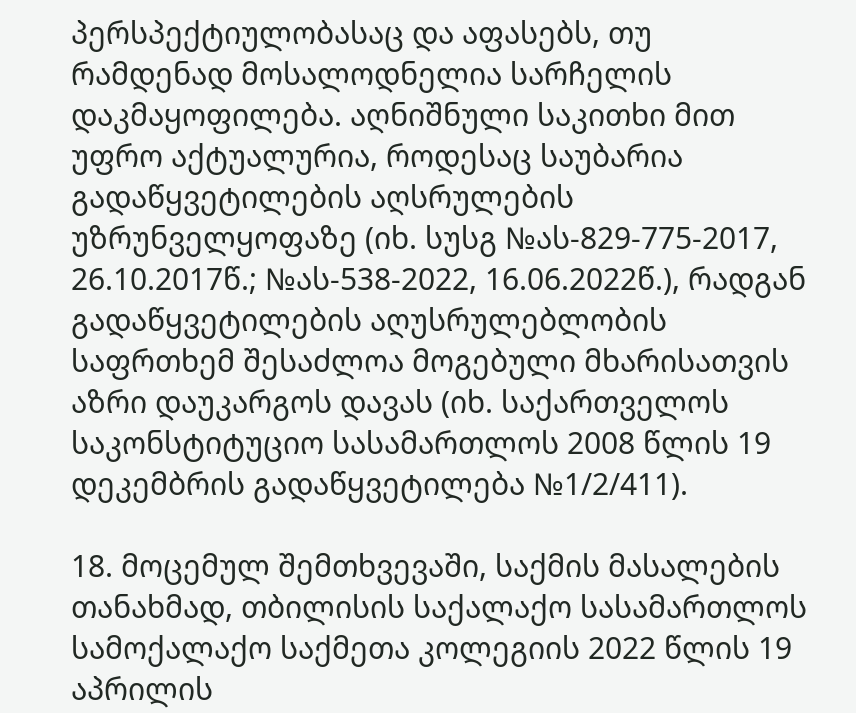პერსპექტიულობასაც და აფასებს, თუ რამდენად მოსალოდნელია სარჩელის დაკმაყოფილება. აღნიშნული საკითხი მით უფრო აქტუალურია, როდესაც საუბარია გადაწყვეტილების აღსრულების უზრუნველყოფაზე (იხ. სუსგ №ას-829-775-2017, 26.10.2017წ.; №ას-538-2022, 16.06.2022წ.), რადგან გადაწყვეტილების აღუსრულებლობის საფრთხემ შესაძლოა მოგებული მხარისათვის აზრი დაუკარგოს დავას (იხ. საქართველოს საკონსტიტუციო სასამართლოს 2008 წლის 19 დეკემბრის გადაწყვეტილება №1/2/411).

18. მოცემულ შემთხვევაში, საქმის მასალების თანახმად, თბილისის საქალაქო სასამართლოს სამოქალაქო საქმეთა კოლეგიის 2022 წლის 19 აპრილის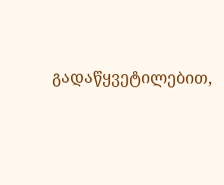გადაწყვეტილებით,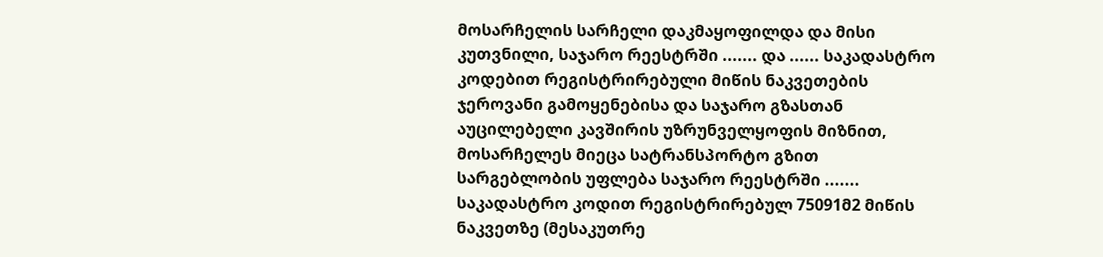მოსარჩელის სარჩელი დაკმაყოფილდა და მისი კუთვნილი, საჯარო რეესტრში ....... და ...... საკადასტრო კოდებით რეგისტრირებული მიწის ნაკვეთების ჯეროვანი გამოყენებისა და საჯარო გზასთან აუცილებელი კავშირის უზრუნველყოფის მიზნით, მოსარჩელეს მიეცა სატრანსპორტო გზით სარგებლობის უფლება საჯარო რეესტრში ....... საკადასტრო კოდით რეგისტრირებულ 75091მ2 მიწის ნაკვეთზე (მესაკუთრე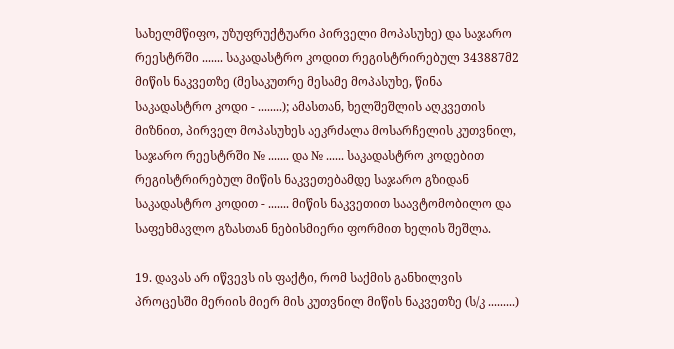სახელმწიფო, უზუფრუქტუარი პირველი მოპასუხე) და საჯარო რეესტრში ....... საკადასტრო კოდით რეგისტრირებულ 343887მ2 მიწის ნაკვეთზე (მესაკუთრე მესამე მოპასუხე, წინა საკადასტრო კოდი - ........); ამასთან, ხელშეშლის აღკვეთის მიზნით, პირველ მოპასუხეს აეკრძალა მოსარჩელის კუთვნილ, საჯარო რეესტრში № ....... და № ...... საკადასტრო კოდებით რეგისტრირებულ მიწის ნაკვეთებამდე საჯარო გზიდან საკადასტრო კოდით - ....... მიწის ნაკვეთით საავტომობილო და საფეხმავლო გზასთან ნებისმიერი ფორმით ხელის შეშლა.

19. დავას არ იწვევს ის ფაქტი, რომ საქმის განხილვის პროცესში მერიის მიერ მის კუთვნილ მიწის ნაკვეთზე (ს/კ .........)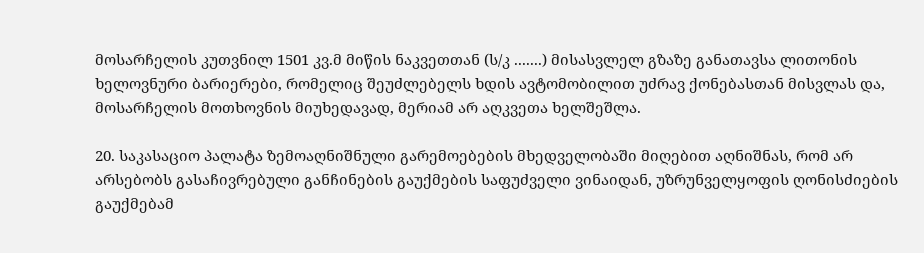მოსარჩელის კუთვნილ 1501 კვ.მ მიწის ნაკვეთთან (ს/კ .......) მისასვლელ გზაზე განათავსა ლითონის ხელოვნური ბარიერები, რომელიც შეუძლებელს ხდის ავტომობილით უძრავ ქონებასთან მისვლას და, მოსარჩელის მოთხოვნის მიუხედავად, მერიამ არ აღკვეთა ხელშეშლა.

20. საკასაციო პალატა ზემოაღნიშნული გარემოებების მხედველობაში მიღებით აღნიშნას, რომ არ არსებობს გასაჩივრებული განჩინების გაუქმების საფუძველი ვინაიდან, უზრუნველყოფის ღონისძიების გაუქმებამ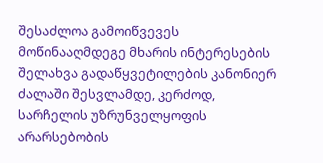შესაძლოა გამოიწვევეს მოწინააღმდეგე მხარის ინტერესების შელახვა გადაწყვეტილების კანონიერ ძალაში შესვლამდე, კერძოდ, სარჩელის უზრუნველყოფის არარსებობის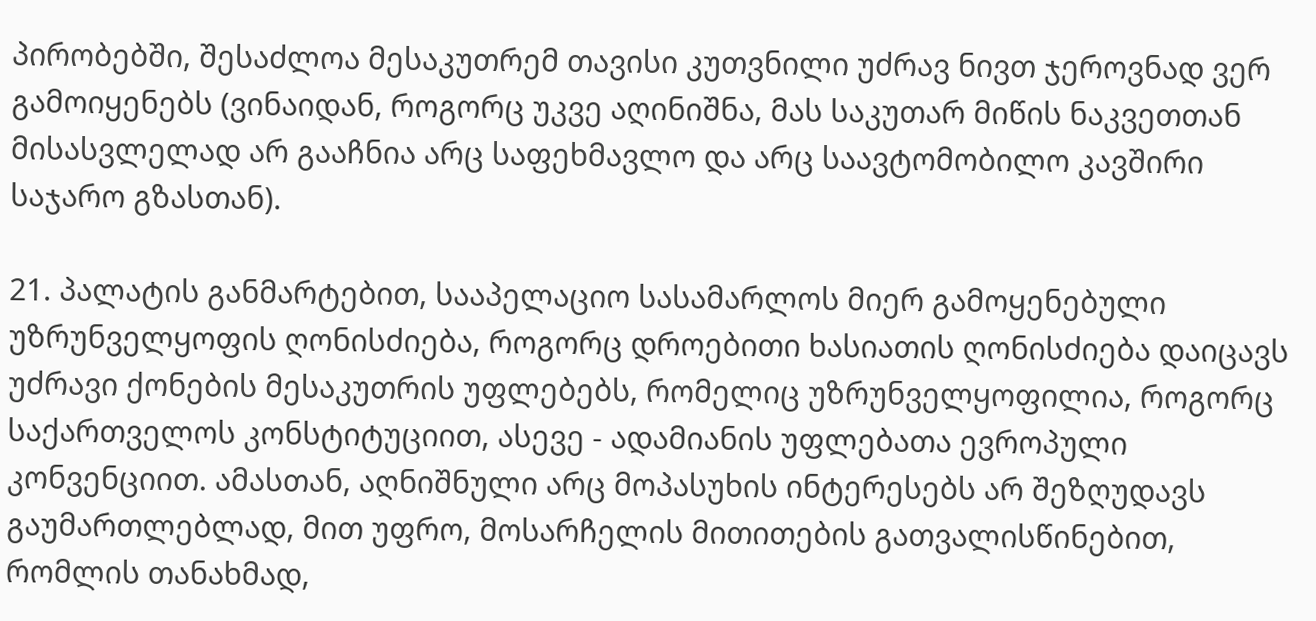პირობებში, შესაძლოა მესაკუთრემ თავისი კუთვნილი უძრავ ნივთ ჯეროვნად ვერ გამოიყენებს (ვინაიდან, როგორც უკვე აღინიშნა, მას საკუთარ მიწის ნაკვეთთან მისასვლელად არ გააჩნია არც საფეხმავლო და არც საავტომობილო კავშირი საჯარო გზასთან).

21. პალატის განმარტებით, სააპელაციო სასამარლოს მიერ გამოყენებული უზრუნველყოფის ღონისძიება, როგორც დროებითი ხასიათის ღონისძიება დაიცავს უძრავი ქონების მესაკუთრის უფლებებს, რომელიც უზრუნველყოფილია, როგორც საქართველოს კონსტიტუციით, ასევე - ადამიანის უფლებათა ევროპული კონვენციით. ამასთან, აღნიშნული არც მოპასუხის ინტერესებს არ შეზღუდავს გაუმართლებლად, მით უფრო, მოსარჩელის მითითების გათვალისწინებით, რომლის თანახმად,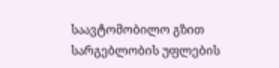საავტომობილო გზით სარგებლობის უფლების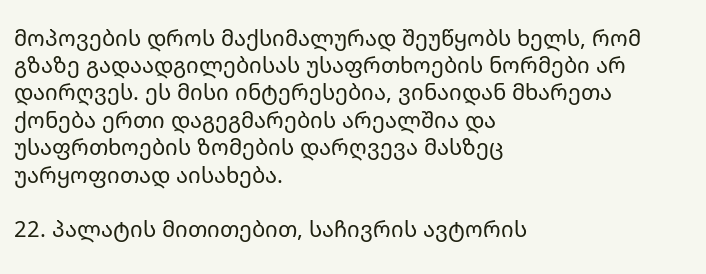მოპოვების დროს მაქსიმალურად შეუწყობს ხელს, რომ გზაზე გადაადგილებისას უსაფრთხოების ნორმები არ დაირღვეს. ეს მისი ინტერესებია, ვინაიდან მხარეთა ქონება ერთი დაგეგმარების არეალშია და უსაფრთხოების ზომების დარღვევა მასზეც უარყოფითად აისახება.

22. პალატის მითითებით, საჩივრის ავტორის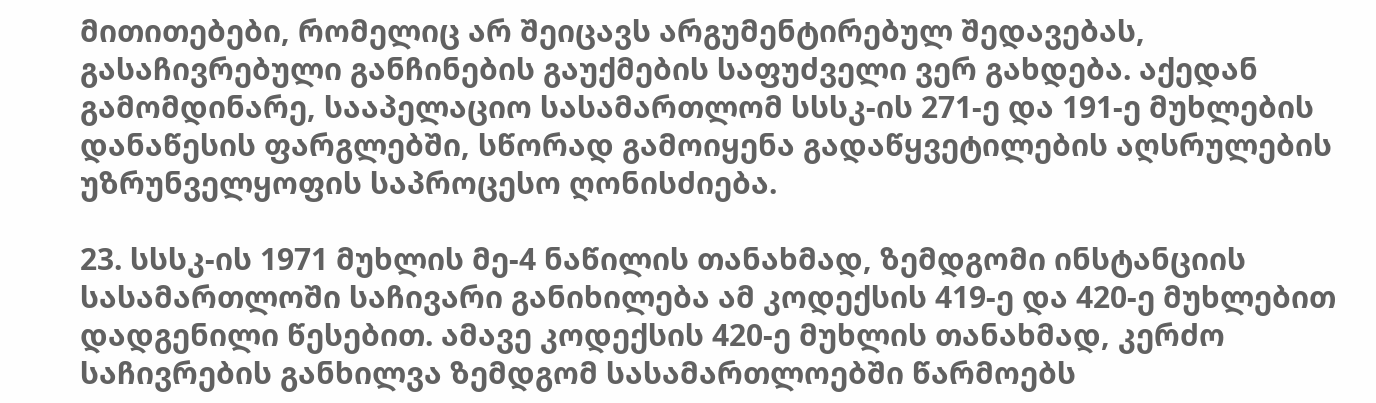მითითებები, რომელიც არ შეიცავს არგუმენტირებულ შედავებას, გასაჩივრებული განჩინების გაუქმების საფუძველი ვერ გახდება. აქედან გამომდინარე, სააპელაციო სასამართლომ სსსკ-ის 271-ე და 191-ე მუხლების დანაწესის ფარგლებში, სწორად გამოიყენა გადაწყვეტილების აღსრულების უზრუნველყოფის საპროცესო ღონისძიება.

23. სსსკ-ის 1971 მუხლის მე-4 ნაწილის თანახმად, ზემდგომი ინსტანციის სასამართლოში საჩივარი განიხილება ამ კოდექსის 419-ე და 420-ე მუხლებით დადგენილი წესებით. ამავე კოდექსის 420-ე მუხლის თანახმად, კერძო საჩივრების განხილვა ზემდგომ სასამართლოებში წარმოებს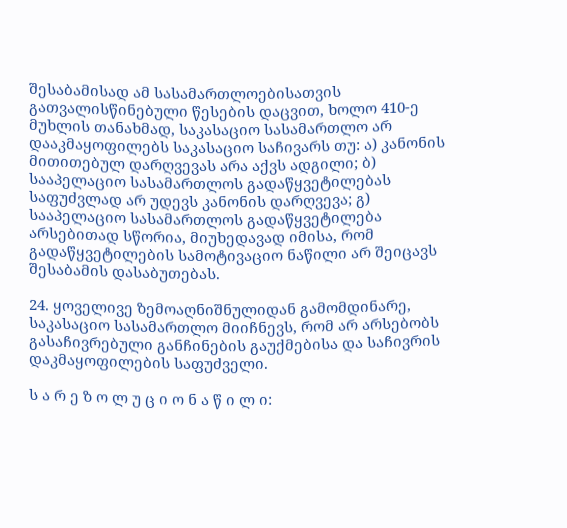შესაბამისად ამ სასამართლოებისათვის გათვალისწინებული წესების დაცვით, ხოლო 410-ე მუხლის თანახმად, საკასაციო სასამართლო არ დააკმაყოფილებს საკასაციო საჩივარს თუ: ა) კანონის მითითებულ დარღვევას არა აქვს ადგილი; ბ) სააპელაციო სასამართლოს გადაწყვეტილებას საფუძვლად არ უდევს კანონის დარღვევა; გ) სააპელაციო სასამართლოს გადაწყვეტილება არსებითად სწორია, მიუხედავად იმისა, რომ გადაწყვეტილების სამოტივაციო ნაწილი არ შეიცავს შესაბამის დასაბუთებას.

24. ყოველივე ზემოაღნიშნულიდან გამომდინარე, საკასაციო სასამართლო მიიჩნევს, რომ არ არსებობს გასაჩივრებული განჩინების გაუქმებისა და საჩივრის დაკმაყოფილების საფუძველი.

ს ა რ ე ზ ო ლ უ ც ი ო ნ ა წ ი ლ ი: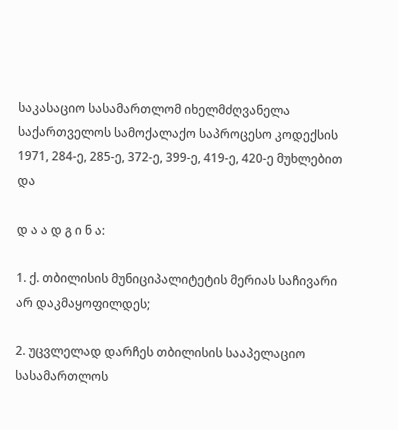საკასაციო სასამართლომ იხელმძღვანელა საქართველოს სამოქალაქო საპროცესო კოდექსის 1971, 284-ე, 285-ე, 372-ე, 399-ე, 419-ე, 420-ე მუხლებით და

დ ა ა დ გ ი ნ ა:

1. ქ. თბილისის მუნიციპალიტეტის მერიას საჩივარი არ დაკმაყოფილდეს;

2. უცვლელად დარჩეს თბილისის სააპელაციო სასამართლოს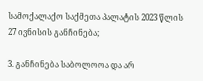სამოქალაქო საქმეთა პალატის 2023 წლის 27 ივნისის განჩინება;

3. განჩინება საბოლოოა და არ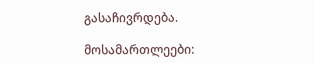გასაჩივრდება.

მოსამართლეები: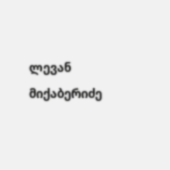ლევან მიქაბერიძე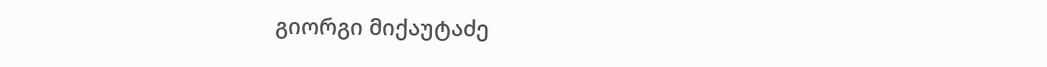გიორგი მიქაუტაძე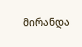მირანდა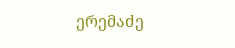ერემაძე